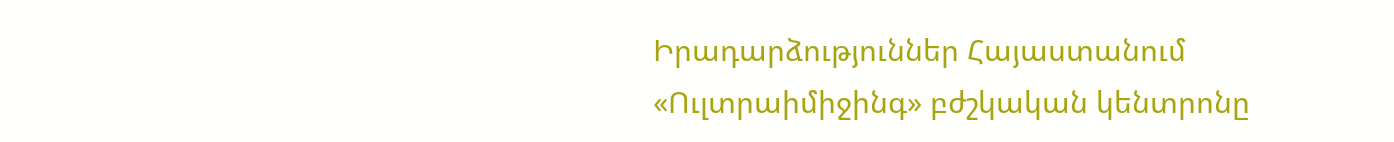Իրադարձություններ Հայաստանում
«Ուլտրաիմիջինգ» բժշկական կենտրոնը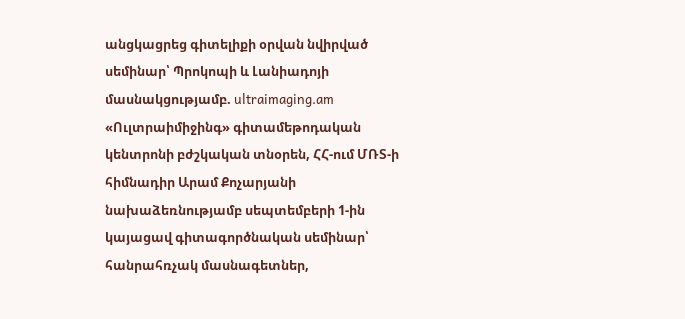անցկացրեց գիտելիքի օրվան նվիրված սեմինար՝ Պրոկոպի և Լանիադոյի մասնակցությամբ. ultraimaging.am
«Ուլտրաիմիջինգ» գիտամեթոդական կենտրոնի բժշկական տնօրեն, ՀՀ-ում ՄՌՏ-ի հիմնադիր Արամ Քոչարյանի նախաձեռնությամբ սեպտեմբերի 1-ին կայացավ գիտագործնական սեմինար՝ հանրահռչակ մասնագետներ,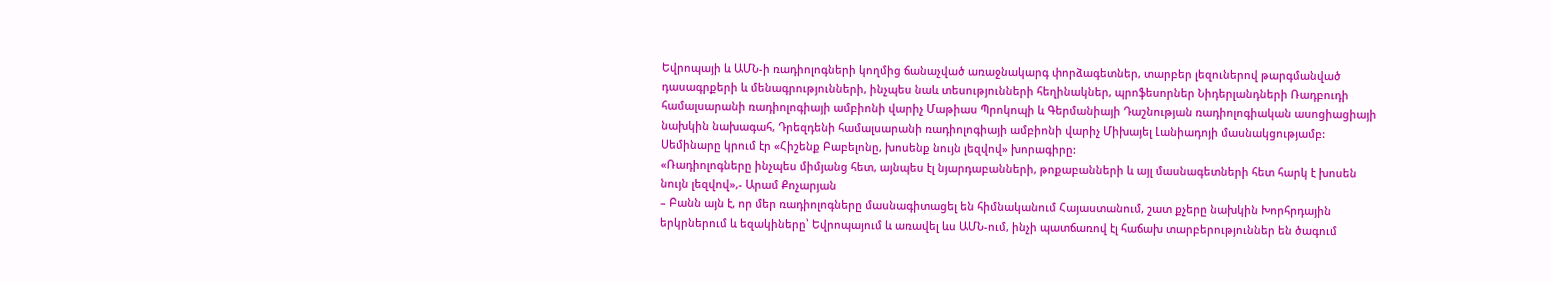Եվրոպայի և ԱՄՆ-ի ռադիոլոգների կողմից ճանաչված առաջնակարգ փորձագետներ, տարբեր լեզուներով թարգմանված դասագրքերի և մենագրությունների, ինչպես նաև տեսությունների հեղինակներ, պրոֆեսորներ Նիդերլանդների Ռադբուդի համալսարանի ռադիոլոգիայի ամբիոնի վարիչ Մաթիաս Պրոկոպի և Գերմանիայի Դաշնության ռադիոլոգիական ասոցիացիայի նախկին նախագահ, Դրեզդենի համալսարանի ռադիոլոգիայի ամբիոնի վարիչ Միխայել Լանիադոյի մասնակցությամբ: Սեմինարը կրում էր «Հիշենք Բաբելոնը, խոսենք նույն լեզվով» խորագիրը:
«Ռադիոլոգները ինչպես միմյանց հետ, այնպես էլ նյարդաբանների, թոքաբանների և այլ մասնագետների հետ հարկ է խոսեն նույն լեզվով»,- Արամ Քոչարյան
– Բանն այն է, որ մեր ռադիոլոգները մասնագիտացել են հիմնականում Հայաստանում, շատ քչերը նախկին Խորհրդային երկրներում և եզակիները՝ Եվրոպայում և առավել ևս ԱՄՆ-ում, ինչի պատճառով էլ հաճախ տարբերություններ են ծագում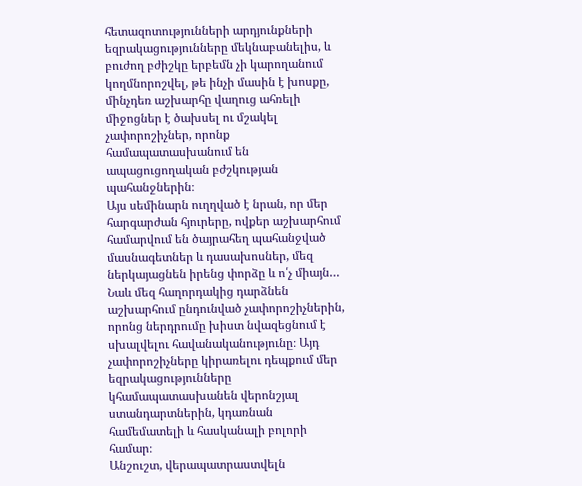հետազոտությունների արդյունքների եզրակացությունները մեկնաբանելիս, և բուժող բժիշկը երբեմն չի կարողանում կողմնորոշվել, թե ինչի մասին է խոսքը, մինչդեռ աշխարհը վաղուց ահռելի միջոցներ է ծախսել ու մշակել չափորոշիչներ, որոնք համապատասխանում են ապացուցողական բժշկության պահանջներին։
Այս սեմինարն ուղղված է նրան, որ մեր հարգարժան հյուրերը, ովքեր աշխարհում համարվում են ծայրահեղ պահանջված մասնագետներ և դասախոսներ, մեզ ներկայացնեն իրենց փորձը և ո՛չ միայն… Նաև մեզ հաղորդակից դարձնեն աշխարհում ընդունված չափորոշիչներին, որոնց ներդրումը խիստ նվազեցնում է սխալվելու հավանականությունը։ Այդ չափորոշիչները կիրառելու դեպքում մեր եզրակացությունները կհամապատասխանեն վերոնշյալ ստանդարտներին, կդառնան համեմատելի և հասկանալի բոլորի համար։
Անշուշտ, վերապատրաստվելն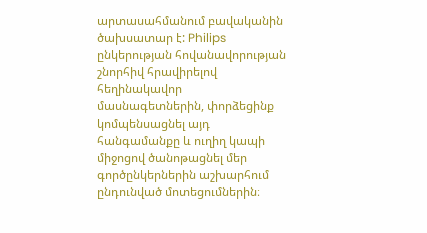արտասահմանում բավականին ծախսատար է: Philips ընկերության հովանավորության շնորհիվ հրավիրելով հեղինակավոր մասնագետներին, փորձեցինք կոմպենսացնել այդ հանգամանքը և ուղիղ կապի միջոցով ծանոթացնել մեր գործընկերներին աշխարհում ընդունված մոտեցումներին։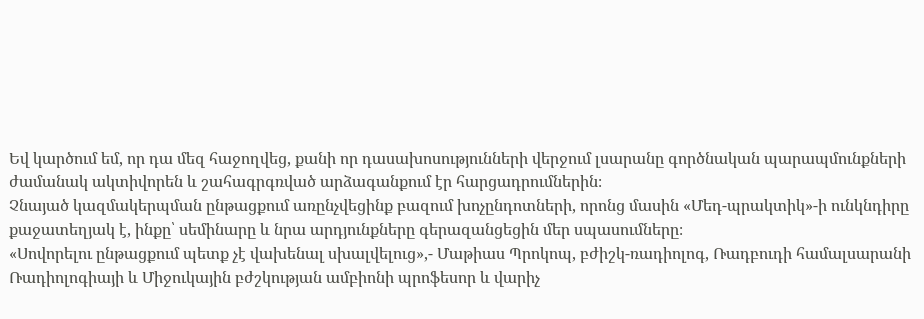Եվ կարծում եմ, որ դա մեզ հաջողվեց, քանի որ դասախոսությունների վերջում լսարանը գործնական պարապմունքների ժամանակ ակտիվորեն և շահագրգռված արձագանքում էր հարցադրումներին։
Չնայած կազմակերպման ընթացքում առընչվեցինք բազում խոչընդոտների, որոնց մասին «Մեդ-պրակտիկ»-ի ունկնդիրը քաջատեղյակ է, ինքը՝ սեմինարը և նրա արդյունքները գերազանցեցին մեր սպասումները։
«Սովորելու ընթացքում պետք չէ վախենալ սխալվելուց»,- Մաթիաս Պրոկոպ, բժիշկ-ռադիոլոգ, Ռադբուդի համալսարանի Ռադիոլոգիայի և Միջուկային բժշկության ամբիոնի պրոֆեսոր և վարիչ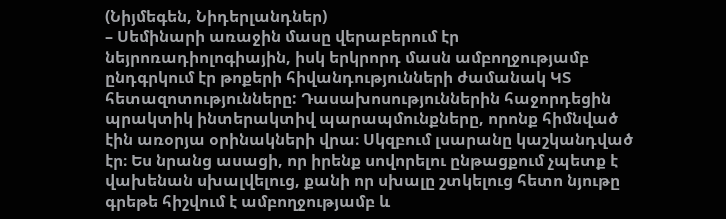(Նիյմեգեն, Նիդերլանդներ)
– Սեմինարի առաջին մասը վերաբերում էր նեյրոռադիոլոգիային, իսկ երկրորդ մասն ամբողջությամբ ընդգրկում էր թոքերի հիվանդությունների ժամանակ ԿՏ հետազոտությունները: Դասախոսություններին հաջորդեցին պրակտիկ ինտերակտիվ պարապմունքները, որոնք հիմնված էին առօրյա օրինակների վրա։ Սկզբում լսարանը կաշկանդված էր։ Ես նրանց ասացի, որ իրենք սովորելու ընթացքում չպետք է վախենան սխալվելուց, քանի որ սխալը շտկելուց հետո նյութը գրեթե հիշվում է ամբողջությամբ և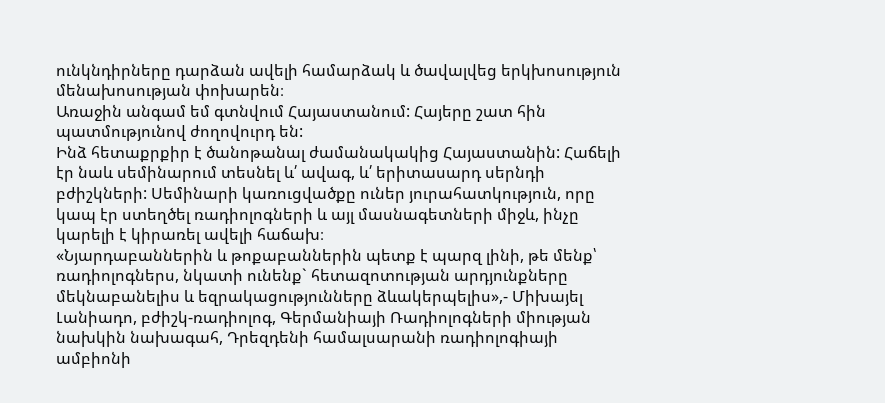ունկնդիրները դարձան ավելի համարձակ և ծավալվեց երկխոսություն մենախոսության փոխարեն։
Առաջին անգամ եմ գտնվում Հայաստանում: Հայերը շատ հին պատմությունով ժողովուրդ են:
Ինձ հետաքրքիր է ծանոթանալ ժամանակակից Հայաստանին: Հաճելի էր նաև սեմինարում տեսնել և՛ ավագ, և՛ երիտասարդ սերնդի բժիշկների: Սեմինարի կառուցվածքը ուներ յուրահատկություն, որը կապ էր ստեղծել ռադիոլոգների և այլ մասնագետների միջև, ինչը կարելի է կիրառել ավելի հաճախ։
«Նյարդաբաններին և թոքաբաններին պետք է պարզ լինի, թե մենք՝ ռադիոլոգներս, նկատի ունենք` հետազոտության արդյունքները մեկնաբանելիս և եզրակացությունները ձևակերպելիս»,- Միխայել Լանիադո, բժիշկ-ռադիոլոգ, Գերմանիայի Ռադիոլոգների միության նախկին նախագահ, Դրեզդենի համալսարանի ռադիոլոգիայի ամբիոնի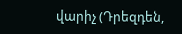վարիչ (Դրեզդեն,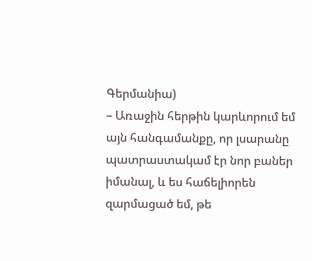Գերմանիա)
– Առաջին հերթին կարևորում եմ այն հանգամանքը, որ լսարանը պատրաստակամ էր նոր բաներ իմանալ, և ես հաճելիորեն զարմացած եմ, թե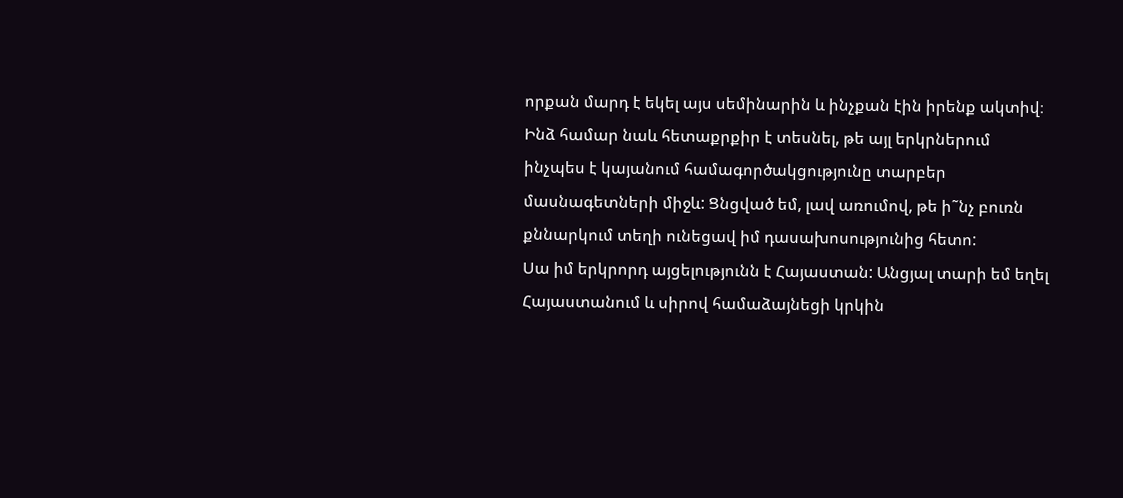որքան մարդ է եկել այս սեմինարին և ինչքան էին իրենք ակտիվ։
Ինձ համար նաև հետաքրքիր է տեսնել, թե այլ երկրներում ինչպես է կայանում համագործակցությունը տարբեր մասնագետների միջև: Ցնցված եմ, լավ առումով, թե ի˜նչ բուռն քննարկում տեղի ունեցավ իմ դասախոսությունից հետո:
Սա իմ երկրորդ այցելությունն է Հայաստան: Անցյալ տարի եմ եղել Հայաստանում և սիրով համաձայնեցի կրկին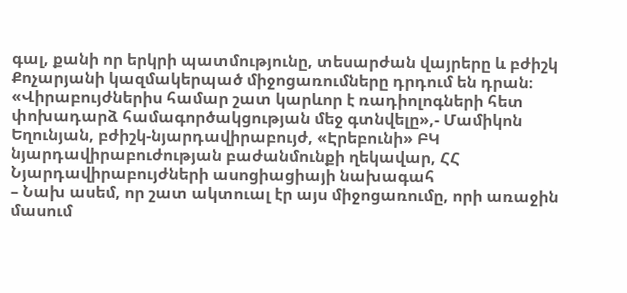գալ, քանի որ երկրի պատմությունը, տեսարժան վայրերը և բժիշկ Քոչարյանի կազմակերպած միջոցառումները դրդում են դրան։
«Վիրաբույժներիս համար շատ կարևոր է ռադիոլոգների հետ փոխադարձ համագործակցության մեջ գտնվելը»,- Մամիկոն Եղունյան, բժիշկ-նյարդավիրաբույժ, «Էրեբունի» ԲԿ նյարդավիրաբուժության բաժանմունքի ղեկավար, ՀՀ Նյարդավիրաբույժների ասոցիացիայի նախագահ
– Նախ ասեմ, որ շատ ակտուալ էր այս միջոցառումը, որի առաջին մասում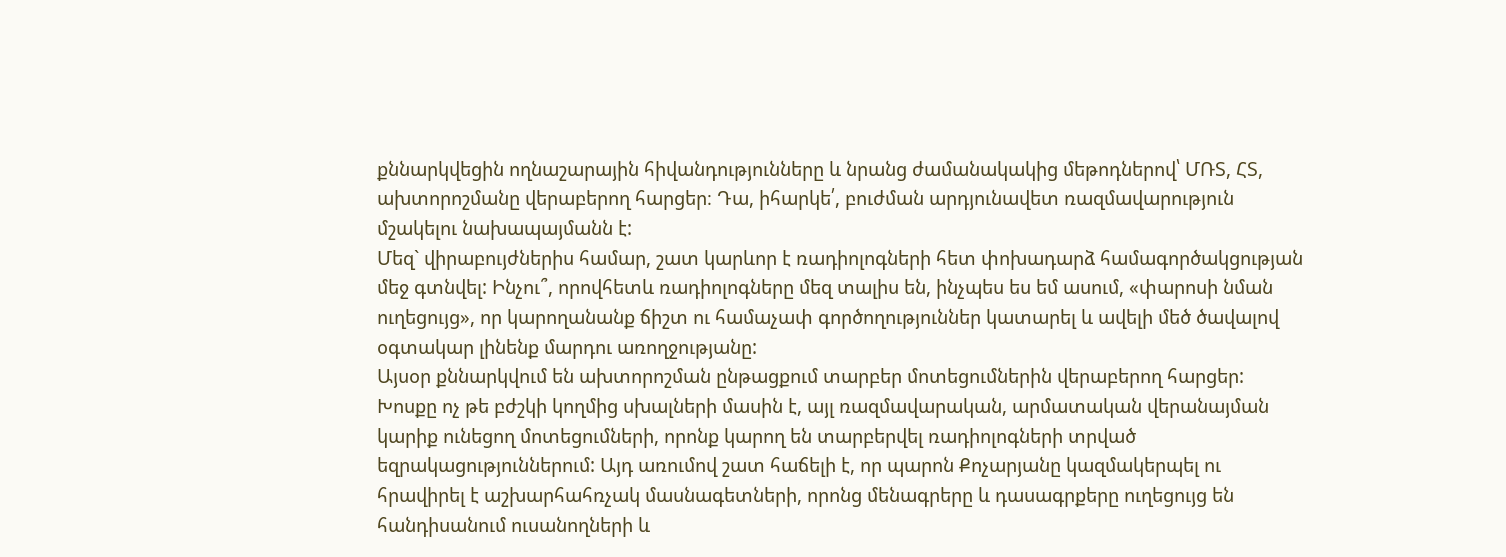քննարկվեցին ողնաշարային հիվանդությունները և նրանց ժամանակակից մեթոդներով՝ ՄՌՏ, ՀՏ, ախտորոշմանը վերաբերող հարցեր։ Դա, իհարկե՛, բուժման արդյունավետ ռազմավարություն մշակելու նախապայմանն է:
Մեզ` վիրաբույժներիս համար, շատ կարևոր է ռադիոլոգների հետ փոխադարձ համագործակցության մեջ գտնվել: Ինչու՞, որովհետև ռադիոլոգները մեզ տալիս են, ինչպես ես եմ ասում, «փարոսի նման ուղեցույց», որ կարողանանք ճիշտ ու համաչափ գործողություններ կատարել և ավելի մեծ ծավալով օգտակար լինենք մարդու առողջությանը:
Այսօր քննարկվում են ախտորոշման ընթացքում տարբեր մոտեցումներին վերաբերող հարցեր: Խոսքը ոչ թե բժշկի կողմից սխալների մասին է, այլ ռազմավարական, արմատական վերանայման կարիք ունեցող մոտեցումների, որոնք կարող են տարբերվել ռադիոլոգների տրված եզրակացություններում: Այդ առումով շատ հաճելի է, որ պարոն Քոչարյանը կազմակերպել ու հրավիրել է աշխարհահռչակ մասնագետների, որոնց մենագրերը և դասագրքերը ուղեցույց են հանդիսանում ուսանողների և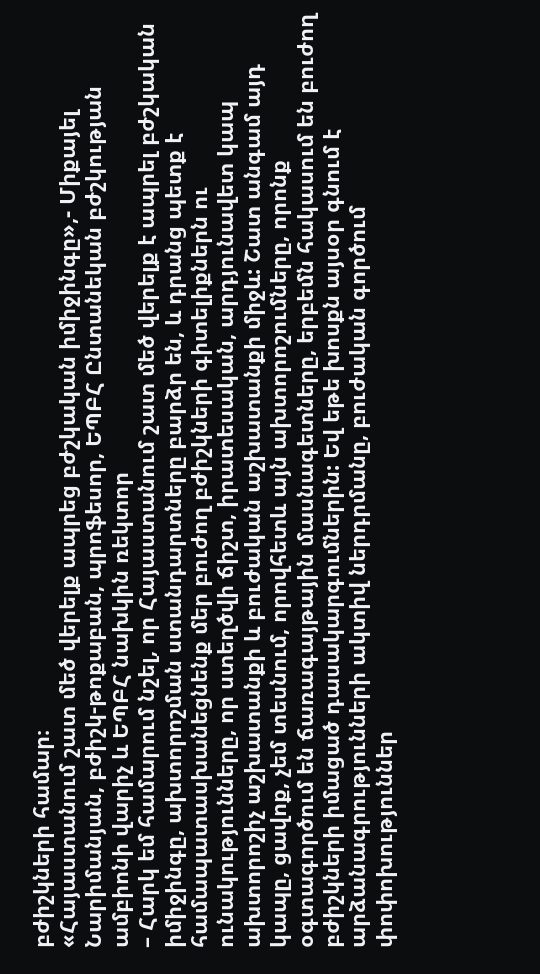բժիշկների համար։
«Հայաստանում շատ մեծ վերելք ապրեց բժշկական իմիջինգը»,- Միքայել Նարիմանյան, բժիշկ-թոքաբան, պրոֆեսոր, ԵՊԲՀ Ընտանեկան բժշկության ամբիոնի վարիչ և ԵՊԲՀ նախկին ռեկտոր
– Հարկ եմ համարում նշել, որ Հայաստանում շատ մեծ վերելք է ապրել բժշկական իմիջինգը, ախտորոշման ստանդարտները բարձր են, և դրանց պետք է համապատասխանեցնենք մեր բուժող բժիշկների գիտելիքներն ու ունակությունները, որ ստեղծվի ճիշտ, իրատեսական, արդյունավետ կապ ախտորոշիչ աշխատանքի և բուժական աշխատանքի միջև: Շատ անգամ այդ կապը, ցավոք, չեմ տեսնում, որովհետև այն ախտորոշումները, որոնք օգտագործում են ճառագայթային մասնագետները, երբեմն հակասում են բուժող բժիշկների իմացած դասակարգումներին: Եվ եթե խոսքն այսօր գնում է արձանագրությունների ակտիվ ներդրմանը, բուժական գործում փոփոխություններ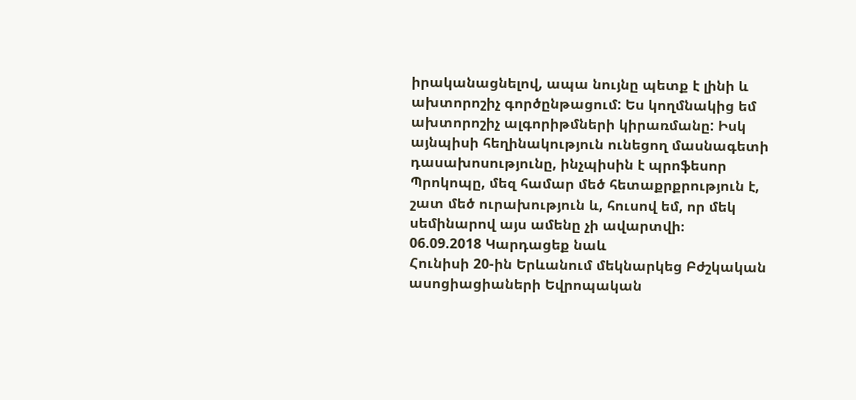իրականացնելով, ապա նույնը պետք է լինի և ախտորոշիչ գործընթացում: Ես կողմնակից եմ ախտորոշիչ ալգորիթմների կիրառմանը: Իսկ այնպիսի հեղինակություն ունեցող մասնագետի դասախոսությունը, ինչպիսին է պրոֆեսոր Պրոկոպը, մեզ համար մեծ հետաքրքրություն է, շատ մեծ ուրախություն և, հուսով եմ, որ մեկ սեմինարով այս ամենը չի ավարտվի։
06.09.2018 Կարդացեք նաև
Հունիսի 20-ին Երևանում մեկնարկեց Բժշկական ասոցիացիաների Եվրոպական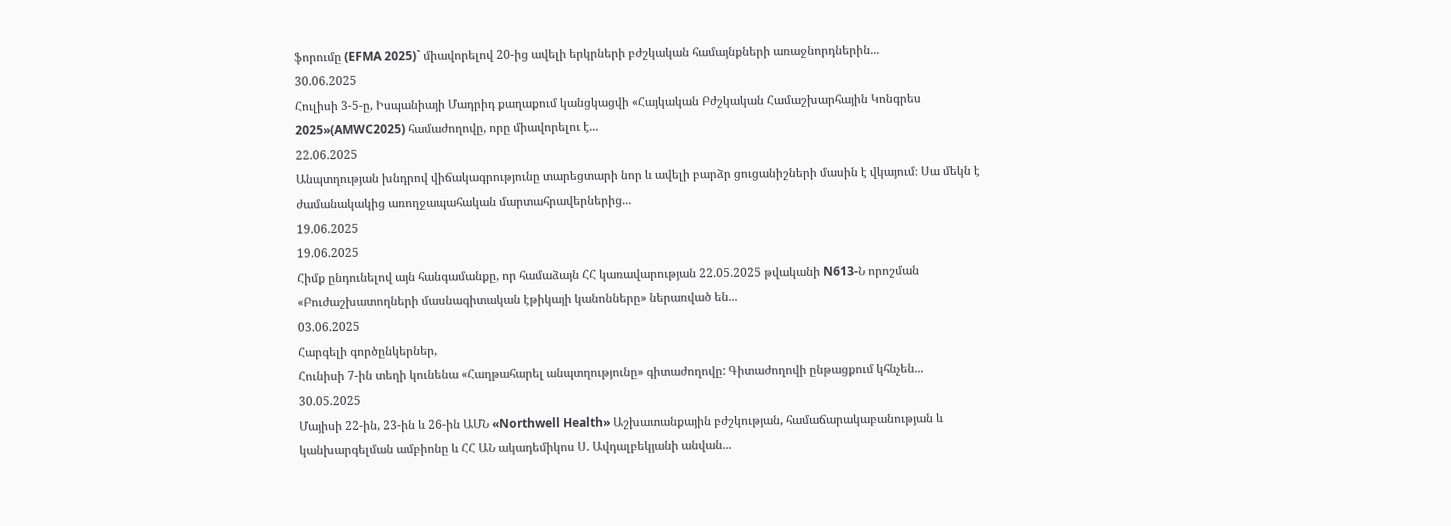ֆորումը (EFMA 2025)` միավորելով 20-ից ավելի երկրների բժշկական համայնքների առաջնորդներին...
30.06.2025
Հուլիսի 3-5-ը, Իսպանիայի Մադրիդ քաղաքում կանցկացվի «Հայկական Բժշկական Համաշխարհային Կոնգրես 2025»(AMWC2025) համաժողովը, որը միավորելու է...
22.06.2025
Անպտղության խնդրով վիճակագրությունը տարեցտարի նոր և ավելի բարձր ցուցանիշների մասին է վկայում։ Սա մեկն է ժամանակակից առողջապահական մարտահրավերներից...
19.06.2025
19.06.2025
Հիմք ընդունելով այն հանգամանքը, որ համաձայն ՀՀ կառավարության 22.05.2025 թվականի N613-Ն որոշման «Բուժաշխատողների մասնագիտական էթիկայի կանոնները» ներառված են...
03.06.2025
Հարգելի գործընկերներ,
Հունիսի 7-ին տեղի կունենա «Հաղթահարել անպտղությունը» գիտաժողովը: Գիտաժողովի ընթացքում կհնչեն...
30.05.2025
Մայիսի 22-ին, 23-ին և 26-ին ԱՄՆ «Northwell Health» Աշխատանքային բժշկության, համաճարակաբանության և կանխարգելման ամբիոնը և ՀՀ ԱՆ ակադեմիկոս Ս. Ավդալբեկյանի անվան...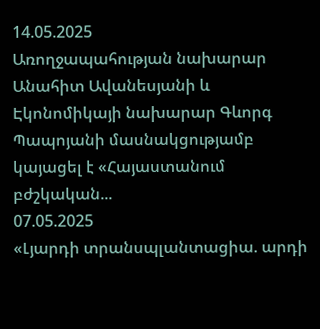14.05.2025
Առողջապահության նախարար Անահիտ Ավանեսյանի և Էկոնոմիկայի նախարար Գևորգ Պապոյանի մասնակցությամբ կայացել է «Հայաստանում բժշկական...
07.05.2025
«Լյարդի տրանսպլանտացիա. արդի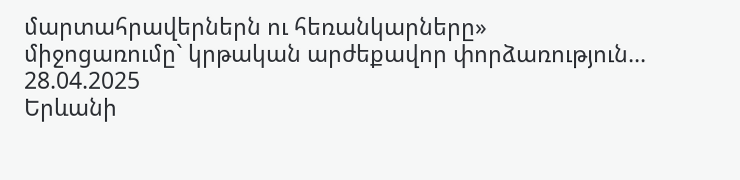մարտահրավերներն ու հեռանկարները» միջոցառումը` կրթական արժեքավոր փորձառություն...
28.04.2025
Երևանի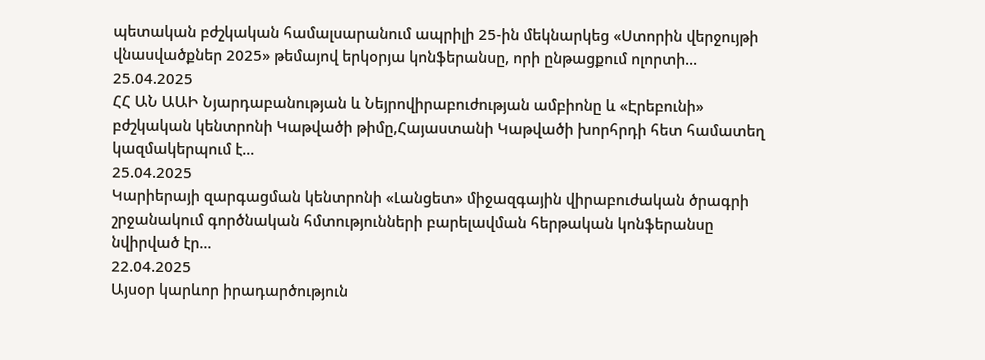պետական բժշկական համալսարանում ապրիլի 25-ին մեկնարկեց «Ստորին վերջույթի վնասվածքներ 2025» թեմայով երկօրյա կոնֆերանսը, որի ընթացքում ոլորտի...
25.04.2025
ՀՀ ԱՆ ԱԱԻ Նյարդաբանության և Նեյրովիրաբուժության ամբիոնը և «Էրեբունի» բժշկական կենտրոնի Կաթվածի թիմը,Հայաստանի Կաթվածի խորհրդի հետ համատեղ կազմակերպում է...
25.04.2025
Կարիերայի զարգացման կենտրոնի «Լանցետ» միջազգային վիրաբուժական ծրագրի շրջանակում գործնական հմտությունների բարելավման հերթական կոնֆերանսը նվիրված էր...
22.04.2025
Այսօր կարևոր իրադարծություն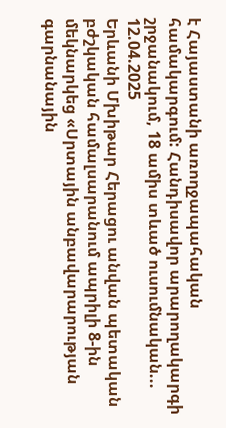է Հայաստանի առողջապահական համակարգում: Հանդիսավոր արարողակարգի շրջանակում, 18 ամիս տևած ուսումնական...
12.04.2025
Երևանի Մխիթար Հերացու անվան պետական բժշկական համալսարանում ապրիլի 8-ին մեկնարկեց «Սրտային անբավարարության գարնանային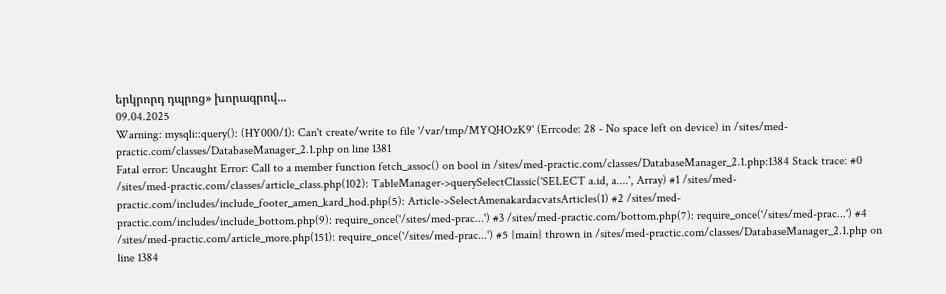երկրորդ դպրոց» խորագրով...
09.04.2025
Warning: mysqli::query(): (HY000/1): Can't create/write to file '/var/tmp/MYQHOzK9' (Errcode: 28 - No space left on device) in /sites/med-practic.com/classes/DatabaseManager_2.1.php on line 1381
Fatal error: Uncaught Error: Call to a member function fetch_assoc() on bool in /sites/med-practic.com/classes/DatabaseManager_2.1.php:1384 Stack trace: #0 /sites/med-practic.com/classes/article_class.php(102): TableManager->querySelectClassic('SELECT a.id, a....', Array) #1 /sites/med-practic.com/includes/include_footer_amen_kard_hod.php(5): Article->SelectAmenakardacvatsArticles(1) #2 /sites/med-practic.com/includes/include_bottom.php(9): require_once('/sites/med-prac...') #3 /sites/med-practic.com/bottom.php(7): require_once('/sites/med-prac...') #4 /sites/med-practic.com/article_more.php(151): require_once('/sites/med-prac...') #5 {main} thrown in /sites/med-practic.com/classes/DatabaseManager_2.1.php on line 1384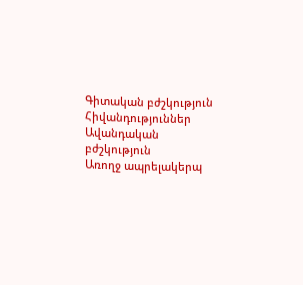Գիտական բժշկություն
Հիվանդություններ
Ավանդական բժշկություն
Առողջ ապրելակերպ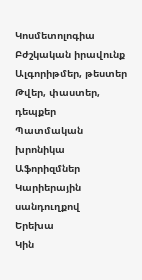Կոսմետոլոգիա
Բժշկական իրավունք
Ալգորիթմեր, թեստեր
Թվեր, փաստեր, դեպքեր
Պատմական խրոնիկա
Աֆորիզմներ
Կարիերային սանդուղքով
Երեխա
Կին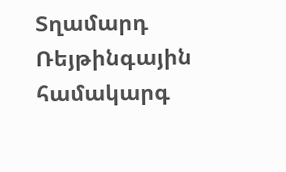Տղամարդ
Ռեյթինգային համակարգ